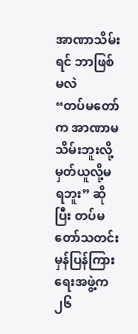အာဏာသိမ်းရင် ဘာဖြစ်မလဲ
“တပ်မတော်က အာဏာမသိမ်းဘူးလို့ မှတ်ယူလို့မရဘူး” ဆိုပြီး တပ်မတော်သတင်းမှန်ပြန်ကြားရေးအဖွဲ့က ၂၆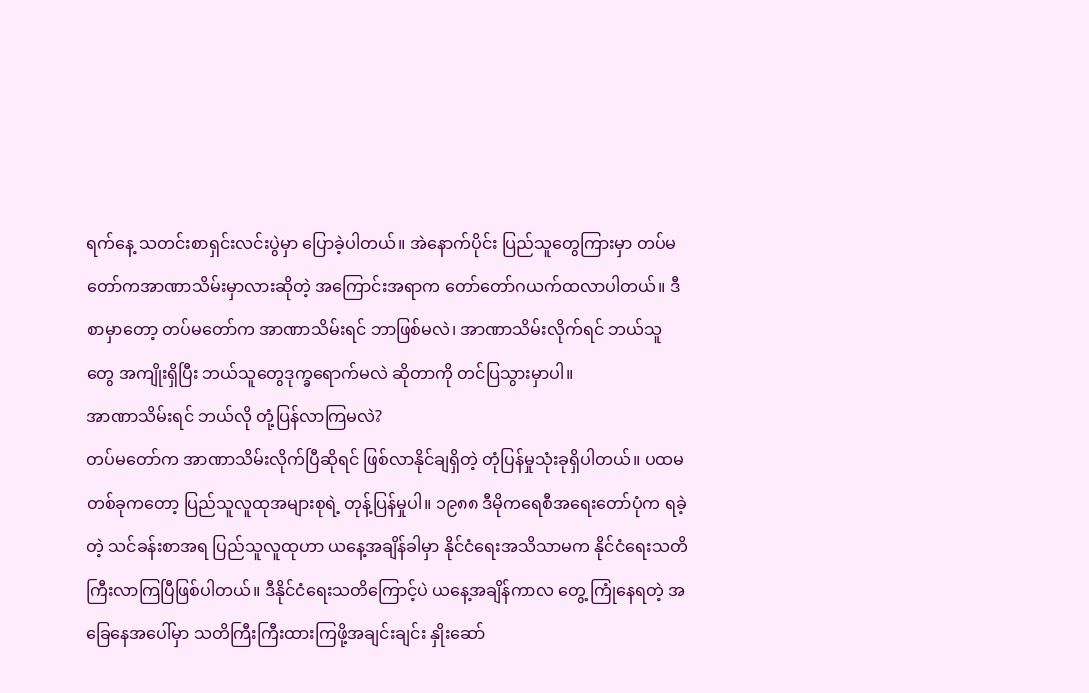ရက်နေ့ သတင်းစာရှင်းလင်းပွဲမှာ ပြောခဲ့ပါတယ်။ အဲနောက်ပိုင်း ပြည်သူတွေကြားမှာ တပ်မတော်ကအာဏာသိမ်းမှာလားဆိုတဲ့ အကြောင်းအရာက တော်တော်ဂယက်ထလာပါတယ်။ ဒီစာမှာတော့ တပ်မတော်က အာဏာသိမ်းရင် ဘာဖြစ်မလဲ၊ အာဏာသိမ်းလိုက်ရင် ဘယ်သူတွေ အကျိုးရှိပြီး ဘယ်သူတွေဒုက္ခရောက်မလဲ ဆိုတာကို တင်ပြသွားမှာပါ။
အာဏာသိမ်းရင် ဘယ်လို တုံ့ပြန်လာကြမလဲ?
တပ်မတော်က အာဏာသိမ်းလိုက်ပြီဆိုရင် ဖြစ်လာနိုင်ချရှိတဲ့ တုံပြန်မှုသုံးခုရှိပါတယ်။ ပထမတစ်ခုကတော့ ပြည်သူလူထုအများစုရဲ့ တုန့်ပြန်မှုပါ။ ၁၉၈၈ ဒီမိုကရေစီအရေးတော်ပုံက ရခဲ့တဲ့ သင်ခန်းစာအရ ပြည်သူလူထုဟာ ယနေ့အချိန်ခါမှာ နိုင်ငံရေးအသိသာမက နိုင်ငံရေးသတိကြီးလာကြပြီဖြစ်ပါတယ်။ ဒီနိုင်ငံရေးသတိကြောင့်ပဲ ယနေ့အချိန်ကာလ တွေ့ ကြုံနေရတဲ့ အခြေနေအပေါ်မှာ သတိကြီးကြီးထားကြဖို့အချင်းချင်း နှိုးဆော်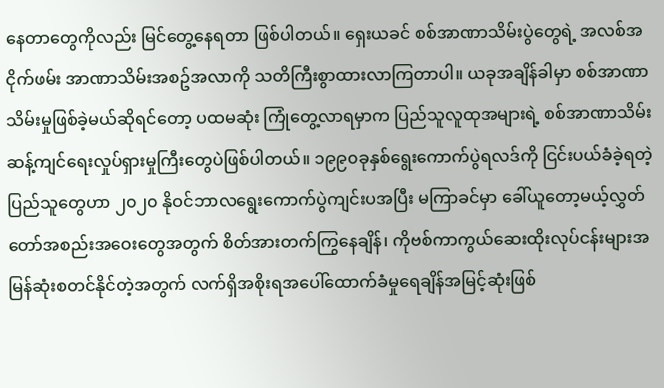နေတာတွေကိုလည်း မြင်တွေ့နေရတာ ဖြစ်ပါတယ်။ ရှေးယခင် စစ်အာဏာသိမ်းပွဲတွေရဲ့ အလစ်အငိုက်ဖမ်း အာဏာသိမ်းအစဥ်အလာကို သတိကြီးစွာထားလာကြတာပါ။ ယခုအချိန်ခါမှာ စစ်အာဏာသိမ်းမှုဖြစ်ခဲ့မယ်ဆိုရင်တော့ ပထမဆုံး ကြုံတွေ့လာရမှာက ပြည်သူလူထုအများရဲ့ စစ်အာဏာသိမ်းဆန့်ကျင်ရေးလှုပ်ရှားမှုကြီးတွေပဲဖြစ်ပါတယ်။ ၁၉၉၀ခုနှစ်ရွေးကောက်ပွဲရလဒ်ကို ငြင်းပယ်ခံခဲ့ရတဲ့ ပြည်သူတွေဟာ ၂၀၂၀ နိုဝင်ဘာလရွေးကောက်ပွဲကျင်းပအပြီး မကြာခင်မှာ ခေါ်ယူတော့မယ့်လွှတ်တော်အစည်းအဝေးတွေအတွက် စိတ်အားတက်ကြွနေချိန်၊ ကိုဗစ်ကာကွယ်ဆေးထိုးလုပ်ငန်းများအမြန်ဆုံးစတင်နိုင်တဲ့အတွက် လက်ရှိအစိုးရအပေါ်ထောက်ခံမှုရေချိန်အမြင့်ဆုံးဖြစ်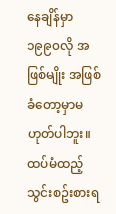နေချိန်မှာ ၁၉၉၀လို အဖြစ်မျိုး အဖြစ်ခံတော့မှာမဟုတ်ပါဘူး။ ထပ်မံထည့်သွင်းစဥ်းစားရ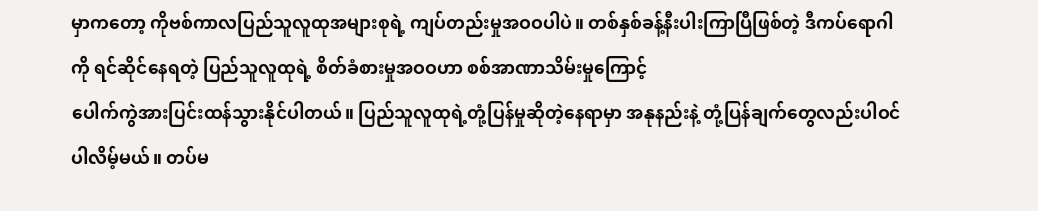မှာကတော့ ကိုဗစ်ကာလပြည်သူလူထုအများစုရဲ့ ကျပ်တည်းမှုအဝဝပါပဲ။ တစ်နှစ်ခန့်နီးပါးကြာပြီဖြစ်တဲ့ ဒီကပ်ရောဂါကို ရင်ဆိုင်နေရတဲ့ ပြည်သူလူထုရဲ့ စိတ်ခံစားမှုအဝဝဟာ စစ်အာဏာသိမ်းမှုကြောင့်
ပေါက်ကွဲအားပြင်းထန်သွားနိုင်ပါတယ်။ ပြည်သူလူထုရဲ့တုံ့ပြန်မှုဆိုတဲ့နေရာမှာ အနုနည်းနဲ့ တုံ့ပြန်ချက်တွေလည်းပါဝင်ပါလိမ့်မယ်။ တပ်မ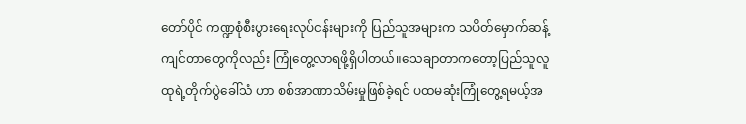တော်ပိုင် ကဏ္ဍစုံစီးပွားရေးလုပ်ငန်းများကို ပြည်သူအများက သပိတ်မှောက်ဆန့်ကျင်တာတွေကိုလည်း ကြုံတွေ့လာရဖို့ရှိပါတယ်။သေချာတာကတော့ပြည်သူလူထုရဲ့တိုက်ပွဲခေါ်သံ ဟာ စစ်အာဏာသိမ်းမှုဖြစ်ခဲ့ရင် ပထမဆုံးကြုံတွေ့ရမယ့်အ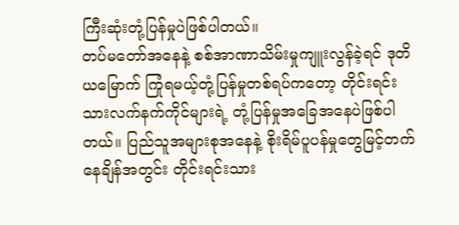ကြီးဆုံးတုံ့ပြန်မှုပဲဖြစ်ပါတယ်။
တပ်မတော်အနေနဲ့ စစ်အာဏာသိမ်းမှုကျူးလွန်ခဲ့ရင် ဒုတိယမြောက် ကြုံရမယ့်တုံ့ပြန်မှုတစ်ရပ်ကတော့ တိုင်းရင်းသားလက်နက်ကိုင်များရဲ့ တုံ့ပြန်မှုအခြေအနေပဲဖြစ်ပါတယ်။ ပြည်သူအများစုအနေနဲ့ စိုးရိမ်ပူပန်မှုတွေမြင့်တက်နေချိန်အတွင်း တိုင်းရင်းသား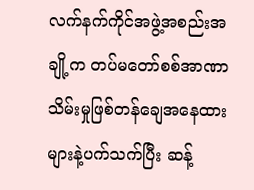လက်နက်ကိုင်အဖွဲ့အစည်းအချို့က တပ်မတော်စစ်အာဏာသိမ်းမှုဖြစ်တန်ချေအနေထားများနဲ့ပက်သက်ပြီး ဆန့်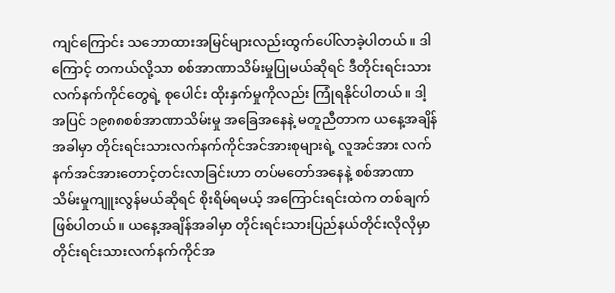ကျင်ကြောင်း သဘောထားအမြင်များလည်းထွက်ပေါ်လာခဲ့ပါတယ်။ ဒါကြောင့် တကယ်လို့သာ စစ်အာဏာသိမ်းမှုပြုမယ်ဆိုရင် ဒီတိုင်းရင်းသားလက်နက်ကိုင်တွေရဲ့ စုပေါင်း ထိုးနှက်မှုကိုလည်း ကြုံရနိုင်ပါတယ်။ ဒါ့အပြင် ၁၉၈၈စစ်အာဏာသိမ်းမှု အခြေအနေနဲ့ မတူညီတာက ယနေ့အချိန်အခါမှာ တိုင်းရင်းသားလက်နက်ကိုင်အင်အားစုများရဲ့ လူအင်အား လက်နက်အင်အားတောင့်တင်းလာခြင်းဟာ တပ်မတော်အနေနဲ့ စစ်အာဏာသိမ်းမှုကျူးလွန်မယ်ဆိုရင် စိုးရိမ်ရမယ့် အကြောင်းရင်းထဲက တစ်ချက်ဖြစ်ပါတယ်။ ယနေ့အချိန်အခါမှာ တိုင်းရင်းသားပြည်နယ်တိုင်းလိုလိုမှာ တိုင်းရင်းသားလက်နက်ကိုင်အ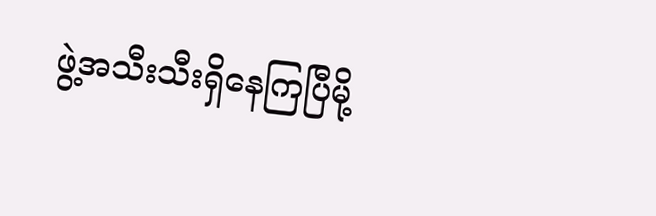ဖွဲ့အသီးသီးရှိနေကြပြီမို့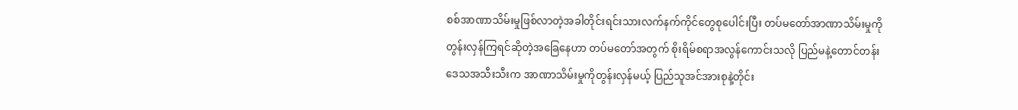စစ်အာဏာသိမ်းမှုဖြစ်လာတဲ့အခါတိုင်းရင်းသားလက်နက်ကိုင်တွေစုပေါင်းပြီး တပ်မတော်အာဏာသိမ်းမှုကိုတွန်းလှန်ကြရင်ဆိုတဲ့အခြေနေဟာ တပ်မတော်အတွက် စိုးရိမ်စရာအလွန်ကောင်းသလို ပြည်မနဲ့တောင်တန်းဒေသအသီးသီးက အာဏာသိမ်းမှုကိုတွန်းလှန်မယ့် ပြည်သူအင်အားစုနဲ့တိုင်း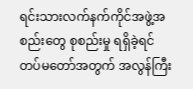ရင်းသားလက်နက်ကိုင်အဖွဲ့အစည်းတွေ စုစည်းမှု ရရှိခဲ့ရင် တပ်မတော်အတွက် အလွန်ကြီး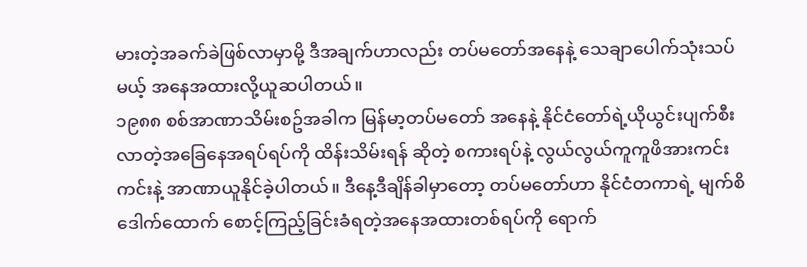မားတဲ့အခက်ခဲဖြစ်လာမှာမို့ ဒီအချက်ဟာလည်း တပ်မတော်အနေနဲ့ သေချာပေါက်သုံးသပ်မယ့် အနေအထားလို့ယူဆပါတယ်။
၁၉၈၈ စစ်အာဏာသိမ်းစဥ်အခါက မြန်မာ့တပ်မတော် အနေနဲ့ နိုင်ငံတော်ရဲ့ယိုယွင်းပျက်စီးလာတဲ့အခြေနေအရပ်ရပ်ကို ထိန်းသိမ်းရန် ဆိုတဲ့ စကားရပ်နဲ့ လွယ်လွယ်ကူကူဖိအားကင်းကင်းနဲ့ အာဏာယူနိုင်ခဲ့ပါတယ်။ ဒီနေ့ဒီချိန်ခါမှာတော့ တပ်မတော်ဟာ နိုင်ငံတကာရဲ့ မျက်စိဒေါက်ထောက် စောင့်ကြည့်ခြင်းခံရတဲ့အနေအထားတစ်ရပ်ကို ရောက်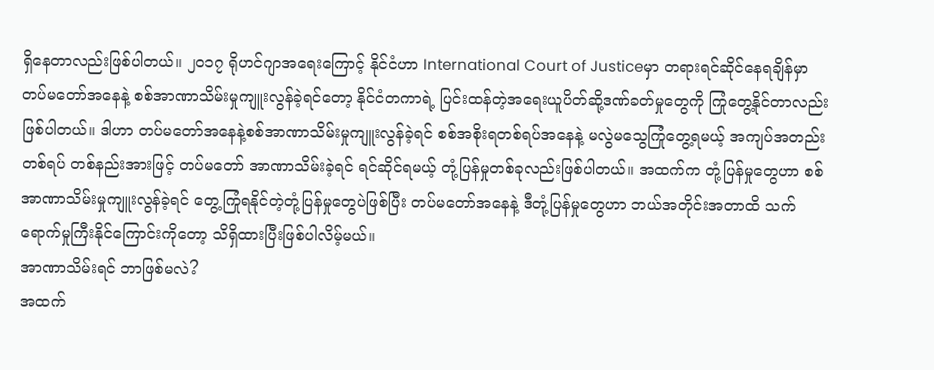ရှိနေတာလည်းဖြစ်ပါတယ်။ ၂၀၁၇ ရိုဟင်ဂျာအရေးကြောင့် နိုင်ငံဟာ International Court of Justiceမှာ တရားရင်ဆိုင်နေရချိန်မှာ တပ်မတော်အနေနဲ့ စစ်အာဏာသိမ်းမှုကျူးလွန်ခဲ့ရင်တော့ နိုင်ငံတကာရဲ့ ပြင်းထန်တဲ့အရေးယူပိတ်ဆို့ဒဏ်ခတ်မှုတွေကို ကြုံတွေ့နိုင်တာလည်းဖြစ်ပါတယ်။ ဒါဟာ တပ်မတော်အနေနဲ့စစ်အာဏာသိမ်းမှုကျူးလွန်ခဲ့ရင် စစ်အစိုးရတစ်ရပ်အနေနဲ့ မလွဲမသွေကြုံတွေ့ရမယ့် အကျပ်အတည်းတစ်ရပ် တစ်နည်းအားဖြင့် တပ်မတော် အာဏာသိမ်းခဲ့ရင် ရင်ဆိုင်ရမယ့် တုံ့ပြန်မှုတစ်ခုလည်းဖြစ်ပါတယ်။ အထက်က တုံ့ပြန်မှုတွေဟာ စစ်အာဏာသိမ်းမှုကျူးလွန်ခဲ့ရင် တွေ့ကြုံရနိုင်တဲ့တုံ့ပြန်မှုတွေပဲဖြစ်ပြီး တပ်မတော်အနေနဲ့ ဒီတုံ့ပြန်မှုတွေဟာ ဘယ်အတိုင်းအတာထိ သက်ရောက်မှုကြီးနိုင်ကြောင်းကိုတော့ သိရှိထားပြီးဖြစ်ပါလိမ့်မယ်။
အာဏာသိမ်းရင် ဘာဖြစ်မလဲ?
အထက်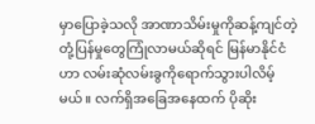မှာပြောခဲ့သလို အာဏာသိမ်းမှုကိုဆန့်ကျင်တဲ့ တုံ့ပြန်မှုတွေကြုံလာမယ်ဆိုရင် မြန်မာနိုင်ငံဟာ လမ်းဆုံလမ်းခွကိုရောက်သွားပါလိမ့်မယ်။ လက်ရှိအခြေအနေထက် ပိုဆိုး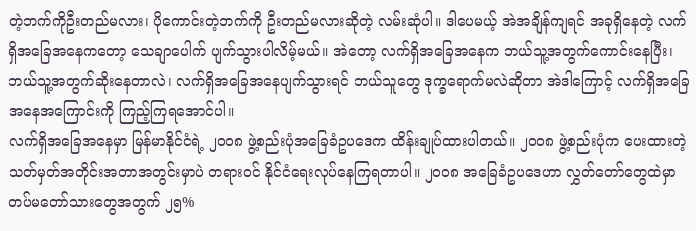တဲ့ဘက်ကိုဦးတည်မလား၊ ပိုကောင်းတဲ့ဘက်ကို ဦးတည်မလားဆိုတဲ့ လမ်းဆုံပါ။ ဒါပေမယ့် အဲအချိန်ကျရင် အခုရှိနေတဲ့ လက်ရှိအခြေအနေကတော့ သေချာပေါက် ပျက်သွားပါလိမ့်မယ်။ အဲတော့ လက်ရှိအခြေအနေက ဘယ်သူ့အတွက်ကောင်းနေပြီး၊ ဘယ်သူ့အတွက်ဆိုးနေတာလဲ၊ လက်ရှိအခြေအနေပျက်သွားရင် ဘယ်သူတွေ ဒုက္ခရောက်မလဲဆိုတာ အဲဒါကြောင့် လက်ရှိအခြေအနေအကြောင်းကို ကြည့်ကြရအောင်ပါ။
လက်ရှိအခြေအနေမှာ မြန်မာနိုင်ငံရဲ့ ၂၀၀၈ ဖွဲ့စည်းပုံအခြေခံဥပဒေက ထိန်းချုပ်ထားပါတယ်။ ၂၀၀၈ ဖွဲ့စည်းပုံက ပေးထားတဲ့ သတ်မှတ်အတိုင်းအတာအတွင်းမှာပဲ တရားဝင် နိုင်ငံရေးလုပ်နေကြရတာပါ။ ၂၀၀၈ အခြေခံဥပဒေဟာ လွှတ်တော်တွေထဲမှာ တပ်မတော်သားတွေအတွက် ၂၅%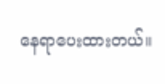နေရာပေးထားတယ်။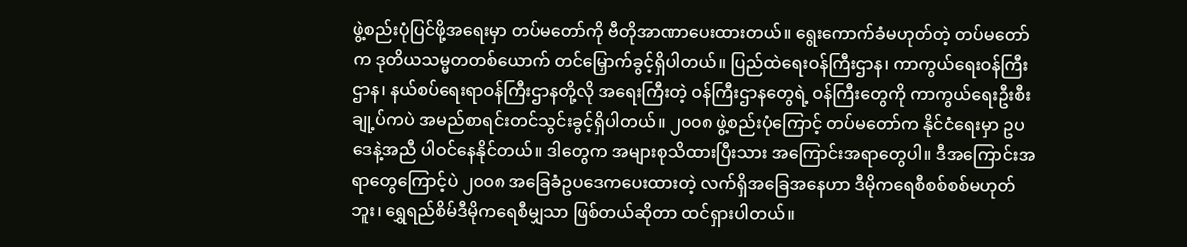ဖွဲ့စည်းပုံပြင်ဖို့အရေးမှာ တပ်မတော်ကို ဗီတိုအာဏာပေးထားတယ်။ ရွေးကောက်ခံမဟုတ်တဲ့ တပ်မတော်က ဒုတိယသမ္မတတစ်ယောက် တင်မြှောက်ခွင့်ရှိပါတယ်။ ပြည်ထဲရေးဝန်ကြီးဌာန၊ ကာကွယ်ရေးဝန်ကြီးဌာန၊ နယ်စပ်ရေးရာဝန်ကြီးဌာနတို့လို အရေးကြီးတဲ့ ဝန်ကြီးဌာနတွေရဲ့ ဝန်ကြီးတွေကို ကာကွယ်ရေးဦးစီးချု့ပ်ကပဲ အမည်စာရင်းတင်သွင်းခွင့်ရှိပါတယ်။ ၂၀၀၈ ဖွဲ့စည်းပုံကြောင့် တပ်မတော်က နိုင်ငံရေးမှာ ဥပဒေနဲ့အညီ ပါဝင်နေနိုင်တယ်။ ဒါတွေက အများစုသိထားပြီးသား အကြောင်းအရာတွေပါ။ ဒီအကြောင်းအရာတွေကြောင့်ပဲ ၂၀၀၈ အခြေခံဥပဒေကပေးထားတဲ့ လက်ရှိအခြေအနေဟာ ဒီမိုကရေစီစစ်စစ်မဟုတ်ဘူး၊ ရွှေရည်စိမ်ဒီမိုကရေစီမျှသာ ဖြစ်တယ်ဆိုတာ ထင်ရှားပါတယ်။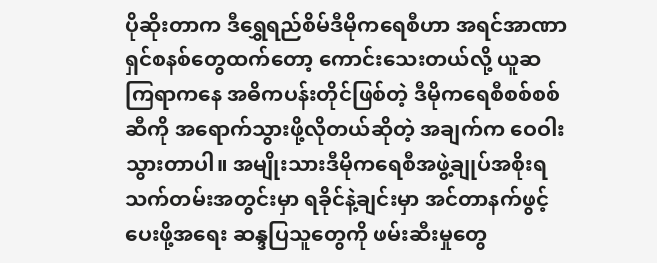ပိုဆိုးတာက ဒီရွှေရည်စိမ်ဒီမိုကရေစီဟာ အရင်အာဏာရှင်စနစ်တွေထက်တော့ ကောင်းသေးတယ်လို့ ယူဆကြရာကနေ အဓိကပန်းတိုင်ဖြစ်တဲ့ ဒီမိုကရေစီစစ်စစ်ဆီကို အရောက်သွားဖို့လိုတယ်ဆိုတဲ့ အချက်က ဝေဝါးသွားတာပါ။ အမျိုးသားဒီမိုကရေစီအဖွဲ့ချုပ်အစိုးရသက်တမ်းအတွင်းမှာ ရခိုင်နဲ့ချင်းမှာ အင်တာနက်ဖွင့်ပေးဖို့အရေး ဆန္ဒပြသူတွေကို ဖမ်းဆီးမှုတွေ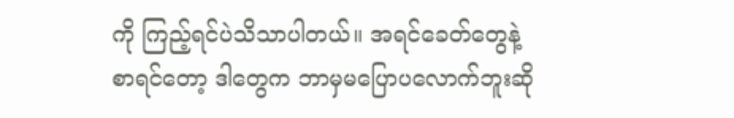ကို ကြည့်ရင်ပဲသိသာပါတယ်။ အရင်ခေတ်တွေနဲ့စာရင်တော့ ဒါတွေက ဘာမှမပြောပလောက်ဘူးဆို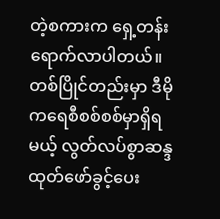တဲ့စကားက ရှေ့တန်းရောက်လာပါတယ်။ တစ်ပြိုင်တည်းမှာ ဒီမိုကရေစီစစ်စစ်မှာရှိရမယ့် လွတ်လပ်စွာဆန္ဒထုတ်ဖော်ခွင့်ပေး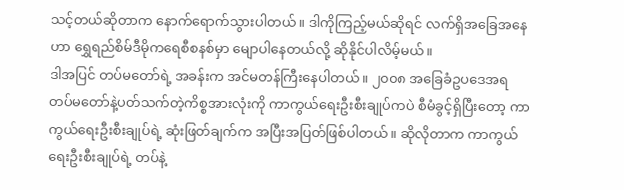သင့်တယ်ဆိုတာက နောက်ရောက်သွားပါတယ်။ ဒါကိုကြည့်မယ်ဆိုရင် လက်ရှိအခြေအနေဟာ ရွှေရည်စိမ်ဒီမိုကရေစီစနစ်မှာ မျောပါနေတယ်လို့ ဆိုနိုင်ပါလိမ့်မယ်။
ဒါအပြင် တပ်မတော်ရဲ့ အခန်းက အင်မတန်ကြီးနေပါတယ်။ ၂၀၀၈ အခြေခံဥပဒေအရ တပ်မတော်နဲ့ပတ်သက်တဲ့ကိစ္စအားလုံးကို ကာကွယ်ရေးဦးစီးချုပ်ကပဲ စီမံခွင့်ရှိပြီးတော့ ကာကွယ်ရေးဦးစီးချုပ်ရဲ့ ဆုံးဖြတ်ချက်က အပြီးအပြတ်ဖြစ်ပါတယ်။ ဆိုလိုတာက ကာကွယ်ရေးဦးစီးချုပ်ရဲ့ တပ်နဲ့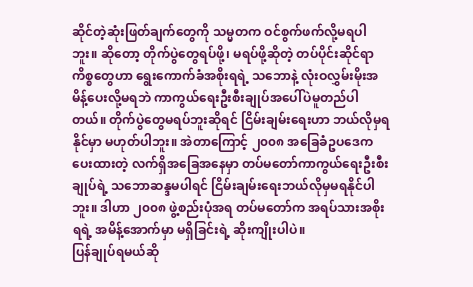ဆိုင်တဲ့ဆုံးဖြတ်ချက်တွေကို သမ္မတက ဝင်စွက်ဖက်လို့မရပါဘူး။ ဆိုတော့ တိုက်ပွဲတွေရပ်ဖို့၊ မရပ်ဖို့ဆိုတဲ့ တပ်ပိုင်းဆိုင်ရာကိစ္စတွေဟာ ရွေးကောက်ခံအစိုးရရဲ့ သဘောနဲ့ လုံးဝလွှမ်းမိုးအမိန့်ပေးလို့မရဘဲ ကာကွယ်ရေးဦးစီးချုပ်အပေါ်ပဲမူတည်ပါတယ်။ တိုက်ပွဲတွေမရပ်ဘူးဆိုရင် ငြိမ်းချမ်းရေးဟာ ဘယ်လိုမှရနိုင်မှာ မဟုတ်ပါဘူး။ အဲတာကြောင့် ၂၀၀၈ အခြေခံဥပဒေက ပေးထားတဲ့ လက်ရှိအခြေအနေမှာ တပ်မတော်ကာကွယ်ရေးဦးစီးချုပ်ရဲ့ သဘောဆန္ဒမပါရင် ငြိမ်းချမ်းရေးဘယ်လိုမှမရနိုင်ပါဘူး။ ဒါဟာ ၂၀၀၈ ဖွဲ့စည်းပုံအရ တပ်မတော်က အရပ်သားအစိုးရရဲ့ အမိန့်အောက်မှာ မရှိခြင်းရဲ့ ဆိုးကျိုးပါပဲ။
ပြန်ချုပ်ရမယ်ဆို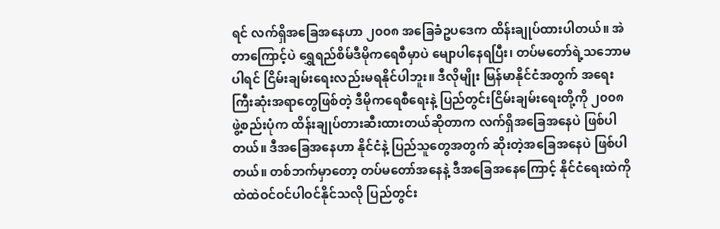ရင် လက်ရှိအခြေအနေဟာ ၂၀၀၈ အခြေခံဥပဒေက ထိန်းချုပ်ထားပါတယ်။ အဲတာကြောင့်ပဲ ရွှေရည်စိမ်ဒီမိုကရေစီမှာပဲ မျောပါနေရပြီး၊ တပ်မတော်ရဲ့သဘောမပါရင် ငြိမ်းချမ်းရေးလည်းမရနိုင်ပါဘူး။ ဒီလိုမျိုး မြန်မာနိုင်ငံအတွက် အရေးကြီးဆုံးအရာတွေဖြစ်တဲ့ ဒီမိုကရေစီရေးနဲ့ ပြည်တွင်းငြိမ်းချမ်းရေးတို့ကို ၂၀၀၈ ဖွဲ့စည်းပုံက ထိန်းချုပ်တားဆီးထားတယ်ဆိုတာက လက်ရှိအခြေအနေပဲ ဖြစ်ပါတယ်။ ဒီအခြေအနေဟာ နိုင်ငံနဲ့ ပြည်သူတွေအတွက် ဆိုးတဲ့အခြေအနေပဲ ဖြစ်ပါတယ်။ တစ်ဘက်မှာတော့ တပ်မတော်အနေနဲ့ ဒီအခြေအနေကြောင့် နိုင်ငံရေးထဲကို ထဲထဲဝင်ဝင်ပါဝင်နိုင်သလို ပြည်တွင်း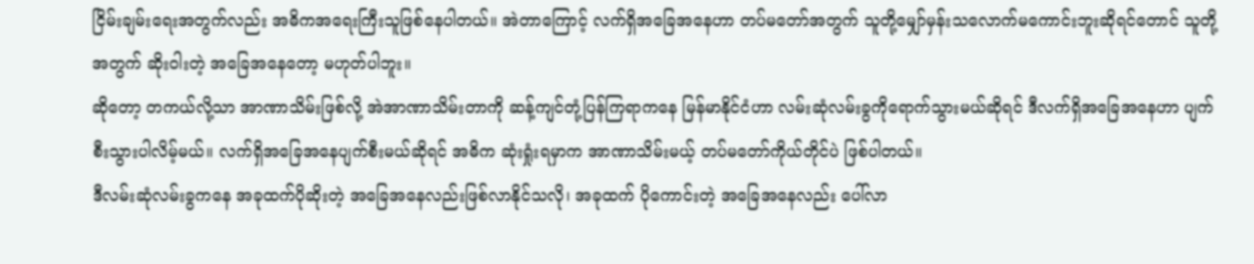ငြိမ်းချမ်းရေးအတွက်လည်း အဓိကအရေးကြီးသူဖြစ်နေပါတယ်။ အဲတာကြောင့် လက်ရှိအခြေအနေဟာ တပ်မတော်အတွက် သူတို့မျှော်မှန်းသလောက်မကောင်းဘူးဆိုရင်တောင် သူတို့အတွက် ဆိုးဝါးတဲ့ အခြေအနေတော့ မဟုတ်ပါဘူး။
ဆိုတော့ တကယ်လို့သာ အာဏာသိမ်းဖြစ်လို့ အဲအာဏာသိမ်းတာကို ဆန့်ကျင်တုံ့ပြန်ကြရာကနေ မြန်မာနိုင်ငံဟာ လမ်းဆုံလမ်းခွကိုရောက်သွားမယ်ဆိုရင် ဒီလက်ရှိအခြေအနေဟာ ပျက်စီးသွားပါလိမ့်မယ်။ လက်ရှိအခြေအနေပျက်စီးမယ်ဆိုရင် အဓိက ဆုံးရှုံးရမှာက အာဏာသိမ်းမယ့် တပ်မတော်ကိုယ်တိုင်ပဲ ဖြစ်ပါတယ်။
ဒီလမ်းဆုံလမ်းခွကနေ အခုထက်ပိုဆိုးတဲ့ အခြေအနေလည်းဖြစ်လာနိုင်သလို၊ အခုထက် ပိုကောင်းတဲ့ အခြေအနေလည်း ပေါ်လာ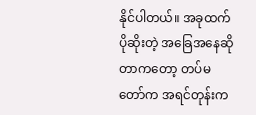နိုင်ပါတယ်။ အခုထက်ပိုဆိုးတဲ့ အခြေအနေဆိုတာကတော့ တပ်မတော်က အရင်တုန်းက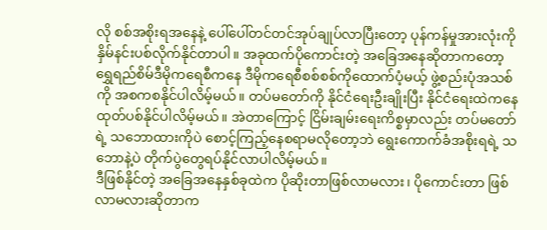လို စစ်အစိုးရအနေနဲ့ ပေါ်ပေါ်တင်တင်အုပ်ချုပ်လာပြီးတော့ ပုန်ကန်မှုအားလုံးကို နှိမ်နင်းပစ်လိုက်နိုင်တာပါ။ အခုထက်ပိုကောင်းတဲ့ အခြေအနေဆိုတာကတော့ ရွှေရည်စိမ်ဒီမိုကရေစီကနေ ဒီမိုကရေစီစစ်စစ်ကိုထောက်ပံ့မယ့် ဖွဲ့စည်းပုံအသစ်ကို အစကစနိုင်ပါလိမ့်မယ်။ တပ်မတော်ကို နိုင်ငံရေးဦးချိုးပြီး နိုင်ငံရေးထဲကနေ ထုတ်ပစ်နိုင်ပါလိမ့်မယ်။ အဲတာကြောင့် ငြိမ်းချမ်းရေးကိစ္စမှာလည်း တပ်မတော်ရဲ့ သဘောထားကိုပဲ စောင့်ကြည့်နေစရာမလိုတော့ဘဲ ရွေးကောက်ခံအစိုးရရဲ့ သဘောနဲ့ပဲ တိုက်ပွဲတွေရပ်နိုင်လာပါလိမ့်မယ်။
ဒီဖြစ်နိုင်တဲ့ အခြေအနေနှစ်ခုထဲက ပိုဆိုးတာဖြစ်လာမလား၊ ပိုကောင်းတာ ဖြစ်လာမလားဆိုတာက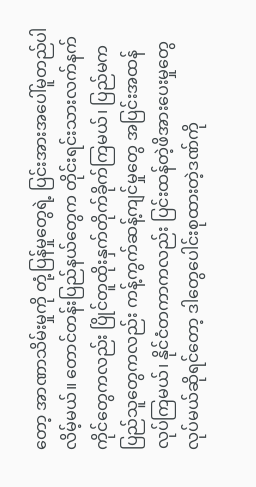တော့ အာဏာသိမ်းမှုကို တုံ့ပြန်မှုတွေရဲ့ ပြင်းအားအပေါ်မူတည်ပါလိမ့်မယ်။ တောင်တန်းပြည်နယ်တွေက တိုင်းရင်းသားလက်နက်ကိုင်တွေကလည်း ပြိုင်တူထိုးနှက်တိုက်ခိုက်ကြမယ်၊ ပြည်မက ပြည်သူတွေကလည်း ကန့်ကွက်ဆန့်ကျင်မှုတွေ အပြင်းအထန်လုပ်ကြမယ်၊ နိုင်ငံတကာကလည်း ပြင်းထန်တဲ့ဖိအားပေးမှုတွေလုပ်မယ်ဆိုရင်တော့ ဒါတွေပေါင်းစုထားတဲ့ဒဏ်ကို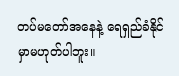တပ်မတော်အနေနဲ့ ရေရှည်ခံနိုင်မှာမဟုတ်ပါဘူး။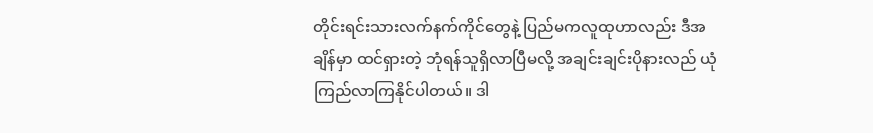တိုင်းရင်းသားလက်နက်ကိုင်တွေနဲ့ ပြည်မကလူထုဟာလည်း ဒီအချိန်မှာ ထင်ရှားတဲ့ ဘုံရန်သူရှိလာပြီမလို့ အချင်းချင်းပိုနားလည် ယုံကြည်လာကြနိုင်ပါတယ်။ ဒါ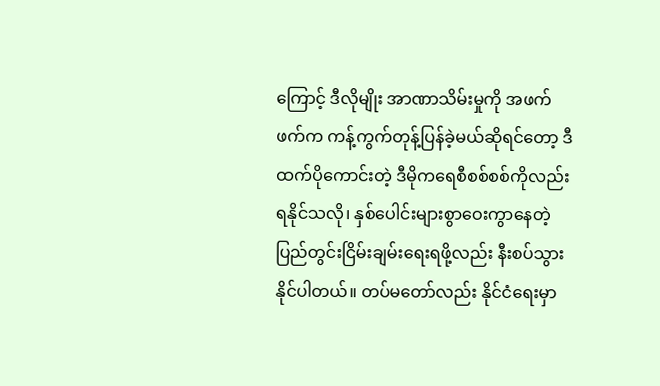ကြောင့် ဒီလိုမျိုး အာဏာသိမ်းမှုကို အဖက်ဖက်က ကန့်ကွက်တုန့်ပြန်ခဲ့မယ်ဆိုရင်တော့ ဒီထက်ပိုကောင်းတဲ့ ဒီမိုကရေစီစစ်စစ်ကိုလည်းရနိုင်သလို၊ နှစ်ပေါင်းများစွာဝေးကွာနေတဲ့ ပြည်တွင်းငြိမ်းချမ်းရေးရဖို့လည်း နီးစပ်သွားနိုင်ပါတယ်။ တပ်မတော်လည်း နိုင်ငံရေးမှာ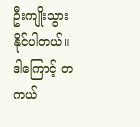ဦးကျိုးသွားနိုင်ပါတယ်။ ဒါကြောင့် တကယ်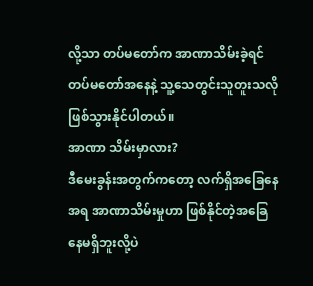လို့သာ တပ်မတော်က အာဏာသိမ်းခဲ့ရင် တပ်မတော်အနေနဲ့ သူ့သေတွင်းသူတူးသလို ဖြစ်သွားနိုင်ပါတယ်။
အာဏာ သိမ်းမှာလား?
ဒီမေးခွန်းအတွက်ကတော့ လက်ရှိအခြေနေအရ အာဏာသိမ်းမှုဟာ ဖြစ်နိုင်တဲ့အခြေနေမရှိဘူးလို့ပဲ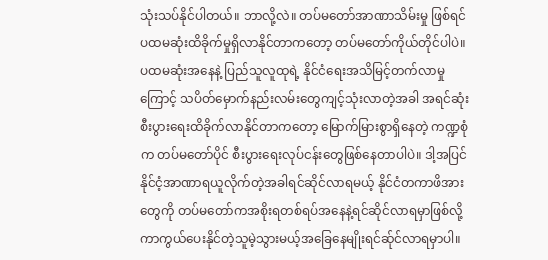သုံးသပ်နိုင်ပါတယ်။ ဘာလို့လဲ။ တပ်မတော်အာဏာသိမ်းမှု ဖြစ်ရင် ပထမဆုံးထိခိုက်မှုရှိလာနိုင်တာကတော့ တပ်မတော်ကိုယ်တိုင်ပါပဲ။ပထမဆုံးအနေနဲ့ ပြည်သူလူထုရဲ့ နိုင်ငံရေးအသိမြင့်တက်လာမှုကြောင့် သပိတ်မှောက်နည်းလမ်းတွေကျင့်သုံးလာတဲ့အခါ အရင်ဆုံး စီးပွားရေးထိခိုက်လာနိုင်တာကတော့ မြောက်မြားစွာရှိနေတဲ့ ကဏ္ဍစုံက တပ်မတော်ပိုင် စီးပွားရေးလုပ်ငန်းတွေဖြစ်နေတာပါပဲ။ ဒါ့အပြင် နိုင်ငံ့အာဏာရယူလိုက်တဲ့အခါရင်ဆိုင်လာရမယ့် နိုင်ငံတကာဖိအားတွေကို တပ်မတော်ကအစိုးရတစ်ရပ်အနေနဲ့ရင်ဆိုင်လာရမှာဖြစ်လို့ ကာကွယ်ပေးနိုင်တဲ့သူမဲ့သွားမယ့်အခြေနေမျိုးရင်ဆ်ုင်လာရမှာပါ။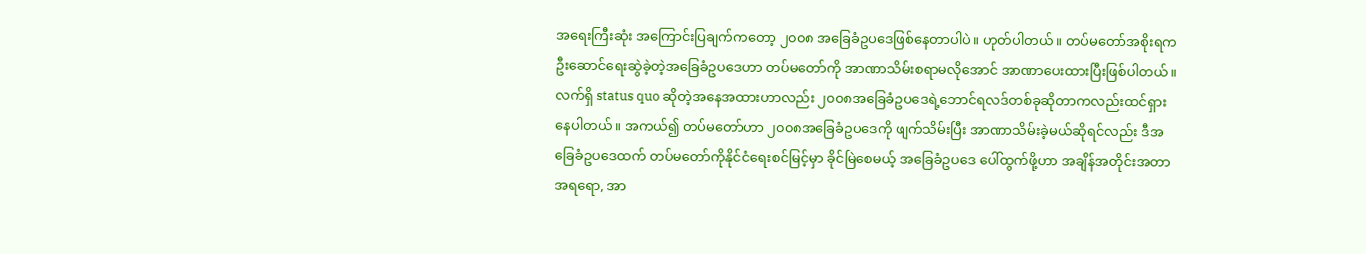အရေးကြီးဆုံး အကြောင်းပြချက်ကတော့ ၂၀၀၈ အခြေခံဥပဒေဖြစ်နေတာပါပဲ။ ဟုတ်ပါတယ်။ တပ်မတော်အစိုးရက ဦးဆောင်ရေးဆွဲခဲ့တဲ့အခြေခံဥပဒေဟာ တပ်မတော်ကို အာဏာသိမ်းစရာမလိုအောင် အာဏာပေးထားပြီးဖြစ်ပါတယ်။ လက်ရှိ status quo ဆိုတဲ့အနေအထားဟာလည်း ၂၀၀၈အခြေခံဥပဒေရဲ့ဘောင်ရလဒ်တစ်ခုဆိုတာကလည်းထင်ရှားနေပါတယ်။ အကယ်၍ တပ်မတော်ဟာ ၂၀၀၈အခြေခံဥပဒေကို ဖျက်သိမ်းပြီး အာဏာသိမ်းခဲ့မယ်ဆိုရင်လည်း ဒီအခြေခံဥပဒေထက် တပ်မတော်ကိုနိုင်ငံရေးစင်မြင့်မှာ ခိုင်မြဲစေမယ့် အခြေခံဥပဒေ ပေါ်ထွက်ဖို့ဟာ အချိန်အတိုင်းအတာအရရော, အာ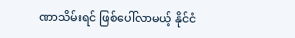ဏာသိမ်းရင် ဖြစ်ပေါ်လာမယ့် နိုင်ငံ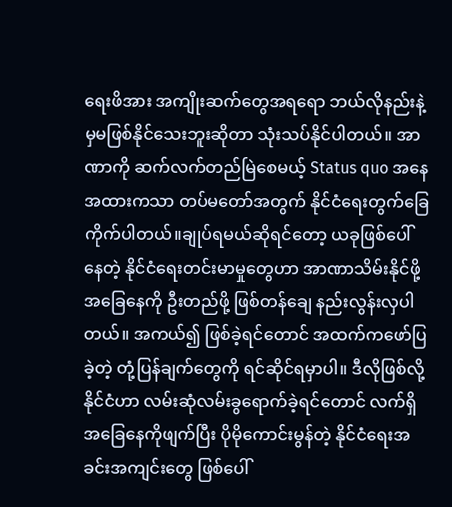ရေးဖိအား အကျိုးဆက်တွေအရရော ဘယ်လိုနည်းနဲ့မှမဖြစ်နိုင်သေးဘူးဆိုတာ သုံးသပ်နိုင်ပါတယ်။ အာဏာကို ဆက်လက်တည်မြဲစေမယ့် Status quo အနေအထားကသာ တပ်မတော်အတွက် နိုင်ငံရေးတွက်ခြေကိုက်ပါတယ်။ချုပ်ရမယ်ဆိုရင်တော့ ယခုဖြစ်ပေါ်နေတဲ့ နိုင်ငံရေးတင်းမာမှုတွေဟာ အာဏာသိမ်းနိုင်ဖို့ အခြေနေကို ဦးတည်ဖို့ ဖြစ်တန်ချေ နည်းလွန်းလှပါတယ်။ အကယ်၍ ဖြစ်ခဲ့ရင်တောင် အထက်ကဖော်ပြခဲ့တဲ့ တုံ့ပြန်ချက်တွေကို ရင်ဆိုင်ရမှာပါ။ ဒီလိုဖြစ်လို့ နိုင်ငံဟာ လမ်းဆုံလမ်းခွရောက်ခဲ့ရင်တောင် လက်ရှိအခြေနေကိုဖျက်ပြီး ပိုမိုကောင်းမွန်တဲ့ နိုင်ငံရေးအခင်းအကျင်းတွေ ဖြစ်ပေါ်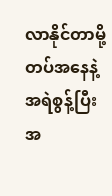လာနိုင်တာမို့ တပ်အနေနဲ့ အရဲစွန့်ပြီး အ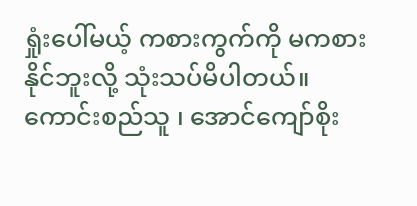ရှုံးပေါ်မယ့် ကစားကွက်ကို မကစားနိုင်ဘူးလို့ သုံးသပ်မိပါတယ်။
ကောင်းစည်သူ ၊ အောင်ကျော်စိုး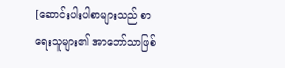[ဆောင်းပါးပါစာများသည် စာရေးသူများ၏ အာဘော်သာဖြစ်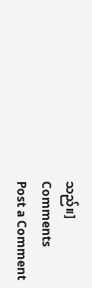သည်။]
Comments
Post a Comment